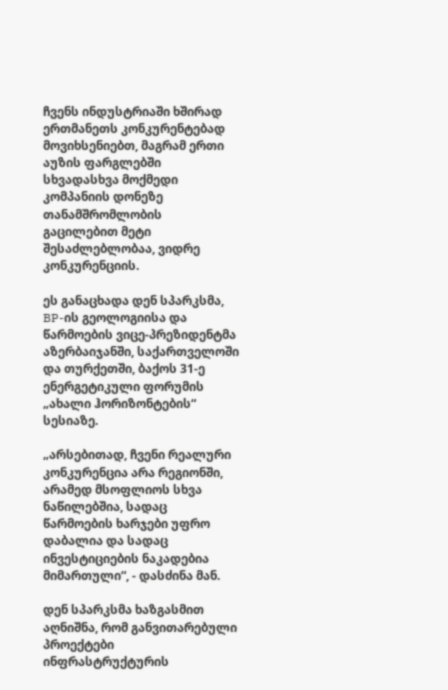ჩვენს ინდუსტრიაში ხშირად ერთმანეთს კონკურენტებად მოვიხსენიებთ, მაგრამ ერთი აუზის ფარგლებში სხვადასხვა მოქმედი კომპანიის დონეზე თანამშრომლობის გაცილებით მეტი შესაძლებლობაა, ვიდრე კონკურენციის.

ეს განაცხადა დენ სპარკსმა, BP-ის გეოლოგიისა და წარმოების ვიცე-პრეზიდენტმა აზერბაიჯანში, საქართველოში და თურქეთში, ბაქოს 31-ე ენერგეტიკული ფორუმის „ახალი ჰორიზონტების“ სესიაზე.

„არსებითად, ჩვენი რეალური კონკურენცია არა რეგიონში, არამედ მსოფლიოს სხვა ნაწილებშია, სადაც წარმოების ხარჯები უფრო დაბალია და სადაც ინვესტიციების ნაკადებია მიმართული“, - დასძინა მან.

დენ სპარკსმა ხაზგასმით აღნიშნა, რომ განვითარებული პროექტები ინფრასტრუქტურის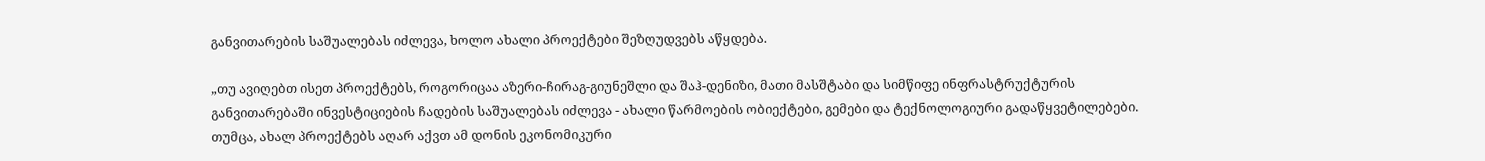განვითარების საშუალებას იძლევა, ხოლო ახალი პროექტები შეზღუდვებს აწყდება.

„თუ ავიღებთ ისეთ პროექტებს, როგორიცაა აზერი-ჩირაგ-გიუნეშლი და შაჰ-დენიზი, მათი მასშტაბი და სიმწიფე ინფრასტრუქტურის განვითარებაში ინვესტიციების ჩადების საშუალებას იძლევა - ახალი წარმოების ობიექტები, გემები და ტექნოლოგიური გადაწყვეტილებები. თუმცა, ახალ პროექტებს აღარ აქვთ ამ დონის ეკონომიკური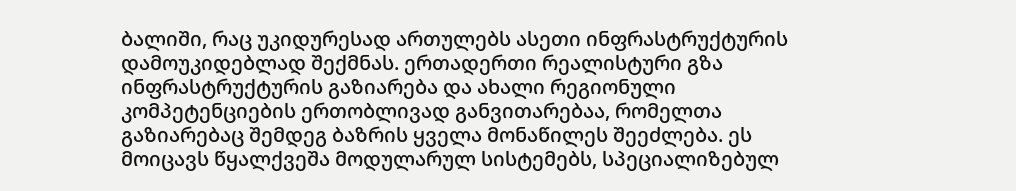ბალიში, რაც უკიდურესად ართულებს ასეთი ინფრასტრუქტურის დამოუკიდებლად შექმნას. ერთადერთი რეალისტური გზა ინფრასტრუქტურის გაზიარება და ახალი რეგიონული კომპეტენციების ერთობლივად განვითარებაა, რომელთა გაზიარებაც შემდეგ ბაზრის ყველა მონაწილეს შეეძლება. ეს მოიცავს წყალქვეშა მოდულარულ სისტემებს, სპეციალიზებულ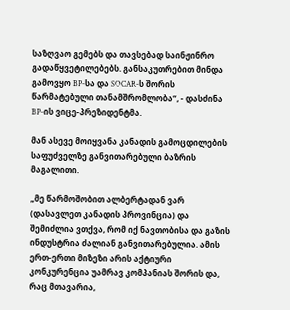საზღვაო გემებს და თავსებად საინჟინრო გადაწყვეტილებებს. განსაკუთრებით მინდა გამოვყო BP-სა და SOCAR-ს შორის წარმატებული თანამშრომლობა“, - დასძინა BP-ის ვიცე-პრეზიდენტმა.

მან ასევე მოიყვანა კანადის გამოცდილების საფუძველზე განვითარებული ბაზრის მაგალითი.

„მე წარმოშობით ალბერტადან ვარ (დასავლეთ კანადის პროვინცია) და შემიძლია ვთქვა, რომ იქ ნავთობისა და გაზის ინდუსტრია ძალიან განვითარებულია. ამის ერთ-ერთი მიზეზი არის აქტიური კონკურენცია უამრავ კომპანიას შორის და, რაც მთავარია,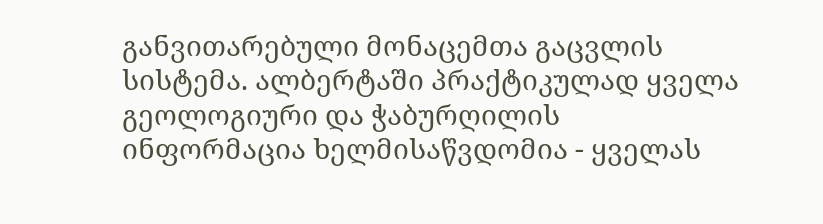განვითარებული მონაცემთა გაცვლის სისტემა. ალბერტაში პრაქტიკულად ყველა გეოლოგიური და ჭაბურღილის ინფორმაცია ხელმისაწვდომია - ყველას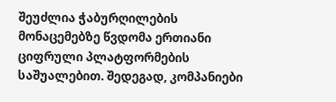შეუძლია ჭაბურღილების მონაცემებზე წვდომა ერთიანი ციფრული პლატფორმების საშუალებით. შედეგად, კომპანიები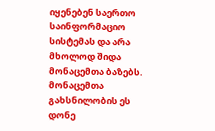იყენებენ საერთო საინფორმაციო სისტემას და არა მხოლოდ შიდა მონაცემთა ბაზებს. მონაცემთა გახსნილობის ეს დონე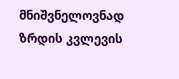მნიშვნელოვნად ზრდის კვლევის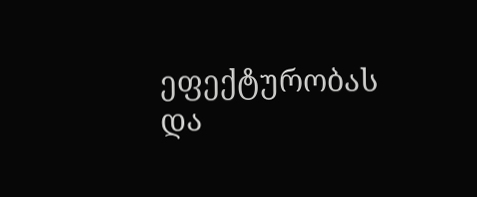ეფექტურობას და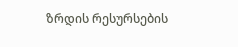ზრდის რესურსების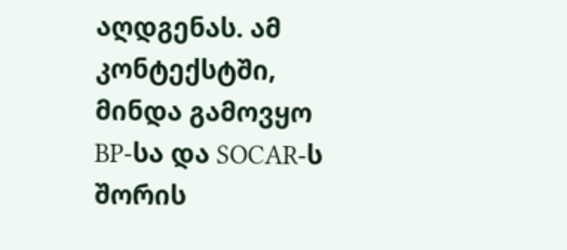აღდგენას. ამ კონტექსტში, მინდა გამოვყო BP-სა და SOCAR-ს შორის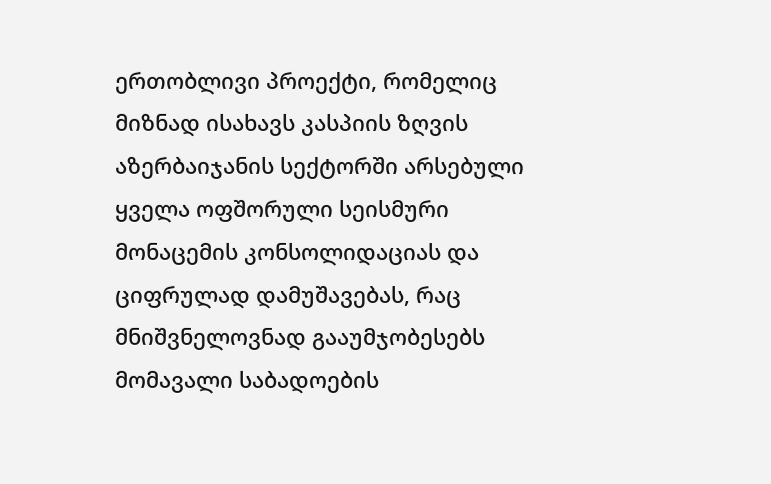ერთობლივი პროექტი, რომელიც მიზნად ისახავს კასპიის ზღვის აზერბაიჯანის სექტორში არსებული ყველა ოფშორული სეისმური მონაცემის კონსოლიდაციას და ციფრულად დამუშავებას, რაც მნიშვნელოვნად გააუმჯობესებს მომავალი საბადოების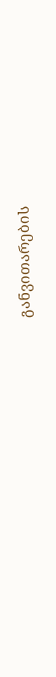განვითარების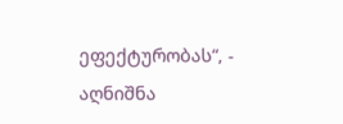ეფექტურობას“, - აღნიშნა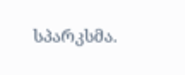სპარკსმა.